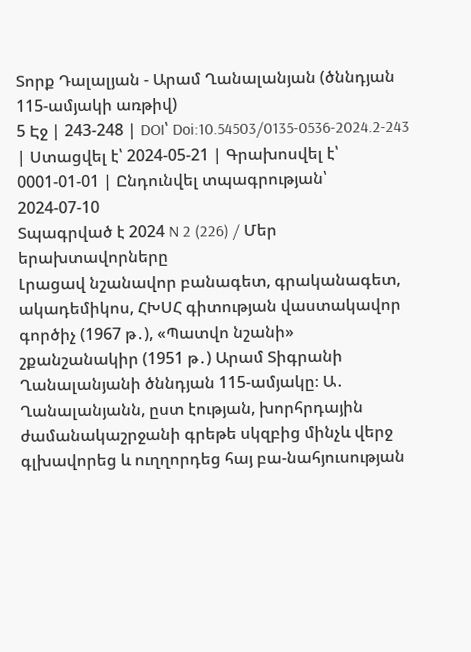Տորք Դալալյան - Արամ Ղանալանյան (ծննդյան 115-ամյակի առթիվ)
5 Էջ | 243-248 | DOI՝ Doi:10.54503/0135-0536-2024.2-243 | Ստացվել է՝ 2024-05-21 | Գրախոսվել է՝ 0001-01-01 | Ընդունվել տպագրության՝ 2024-07-10
Տպագրված է 2024 N 2 (226) / Մեր երախտավորները
Լրացավ նշանավոր բանագետ, գրականագետ, ակադեմիկոս, ՀԽՍՀ գիտության վաստակավոր գործիչ (1967 թ․), «Պատվո նշանի» շքանշանակիր (1951 թ․) Արամ Տիգրանի Ղանալանյանի ծննդյան 115-ամյակը։ Ա․ Ղանալանյանն, ըստ էության, խորհրդային ժամանակաշրջանի գրեթե սկզբից մինչև վերջ գլխավորեց և ուղղորդեց հայ բա-նահյուսության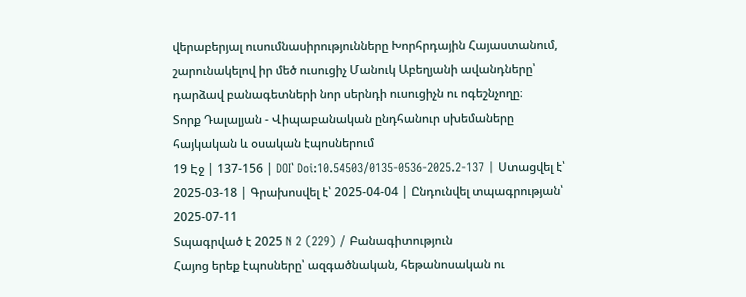վերաբերյալ ուսումնասիրությունները Խորհրդային Հայաստանում, շարունակելով իր մեծ ուսուցիչ Մանուկ Աբեղյանի ավանդները՝ դարձավ բանագետների նոր սերնդի ուսուցիչն ու ոգեշնչողը։
Տորք Դալալյան - Վիպաբանական ընդհանուր սխեմաները հայկական և օսական էպոսներում
19 Էջ | 137-156 | DOI՝ Doi:10.54503/0135-0536-2025.2-137 | Ստացվել է՝ 2025-03-18 | Գրախոսվել է՝ 2025-04-04 | Ընդունվել տպագրության՝ 2025-07-11
Տպագրված է 2025 N 2 (229) / Բանագիտություն
Հայոց երեք էպոսները՝ ազգածնական, հեթանոսական ու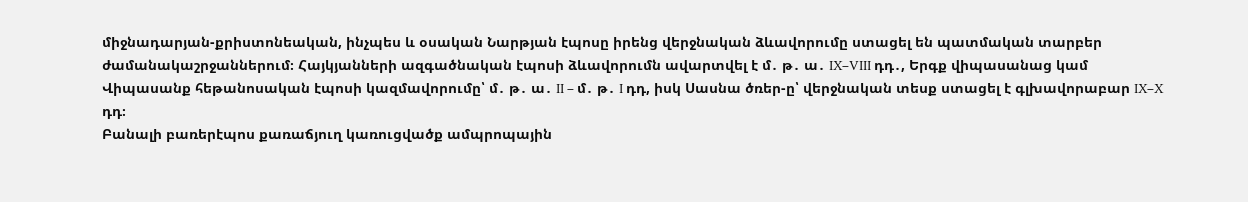միջնադարյան-քրիստոնեական, ինչպես և օսական Նարթյան էպոսը իրենց վերջնական ձևավորումը ստացել են պատմական տարբեր ժամանակաշրջաններում։ Հայկյանների ազգածնական էպոսի ձևավորումն ավարտվել է մ․ թ․ ա․ IX–VIII դդ․, Երգք վիպասանաց կամ Վիպասանք հեթանոսական էպոսի կազմավորումը՝ մ․ թ․ ա․ II – մ․ թ․ I դդ, իսկ Սասնա ծռեր-ը՝ վերջնական տեսք ստացել է գլխավորաբար IX–X դդ։
Բանալի բառերէպոս քառաճյուղ կառուցվածք ամպրոպային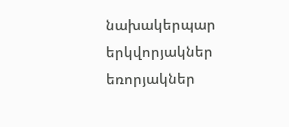նախակերպար երկվորյակներ եռորյակներ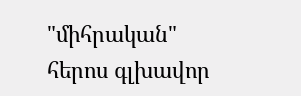"միհրական" հերոս գլխավոր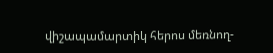վիշապամարտիկ հերոս մեռնող-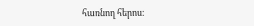հառնող հերոս։